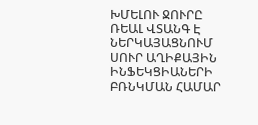ԽՄԵԼՈՒ ՋՈՒՐԸ ՌԵԱԼ ՎՏԱՆԳ Է ՆԵՐԿԱՅԱՑՆՈՒՄ ՍՈՒՐ ԱՂԻՔԱՅԻՆ ԻՆՖԵԿՑԻԱՆԵՐԻ ԲՌՆԿՄԱՆ ՀԱՄԱՐ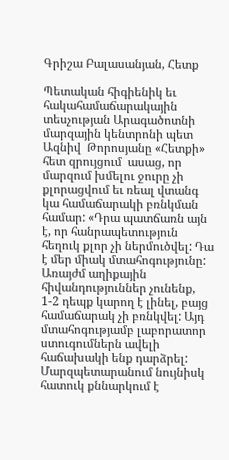Գրիշա Բալասանյան, Հետք

Պետական հիգիենիկ եւ հակահամաճարակային  տեսչության Արագածոտնի մարզային կենտրոնի պետ Ազնիվ  Թորոսյանը «Հետքի» հետ զրույցում  ասաց, որ մարզում խմելու ջուրը չի քլորացվում եւ ռեալ վտանգ կա համաճարակի բռնկման համար: «Դրա պատճառն այն է, որ հանրապետություն հեղուկ քլոր չի ներմուծվել: Դա է մեր միակ մտահոգությունը: Առայժմ աղիքային հիվանդություններ չունենք, 1-2 դեպք կարող է լինել, բայց համաճարակ չի բռնկվել: Այդ մտահոգությամբ լաբորատոր ստուգումներն ավելի հաճախակի ենք դարձրել: Մարզպետարանում նույնիսկ հատուկ քննարկում է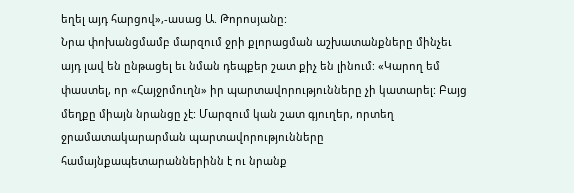եղել այդ հարցով»,-ասաց Ա. Թորոսյանը:
Նրա փոխանցմամբ մարզում ջրի քլորացման աշխատանքները մինչեւ այդ լավ են ընթացել եւ նման դեպքեր շատ քիչ են լինում: «Կարող եմ փաստել, որ «Հայջրմուղն» իր պարտավորությունները չի կատարել: Բայց մեղքը միայն նրանցը չէ: Մարզում կան շատ գյուղեր, որտեղ ջրամատակարարման պարտավորությունները համայնքապետարաններինն է ու նրանք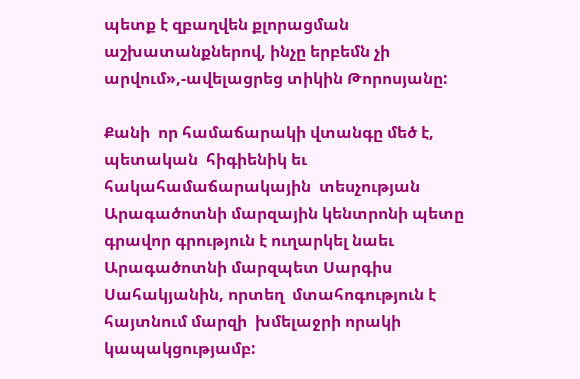պետք է զբաղվեն քլորացման աշխատանքներով, ինչը երբեմն չի արվում»,-ավելացրեց տիկին Թորոսյանը:

Քանի  որ համաճարակի վտանգը մեծ է, պետական  հիգիենիկ եւ հակահամաճարակային  տեսչության Արագածոտնի մարզային կենտրոնի պետը գրավոր գրություն է ուղարկել նաեւ Արագածոտնի մարզպետ Սարգիս Սահակյանին, որտեղ  մտահոգություն է հայտնում մարզի  խմելաջրի որակի կապակցությամբ: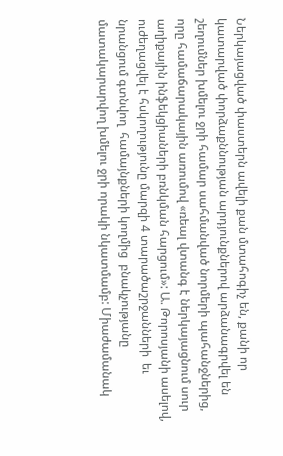Ներկայացված փաստերն ավելի քան մտահոգիչ են, քանի որ կատարված փորձաքննության արդյունքներով արձանագրվել են շեղումներ խմելու ջրի համար սահմանված նորմերի պահանջներից, որը համաճարակային առումով «ռեալ վտանգ է ներկայացնում սուր աղիքային ինֆեկցիաների բռնկման հարցում»: Ա. Թորոսյանի ասելով, ուժեղացվել է հսկողությունը մարզի 4 տարածաշրջանների  եւ նրանցում գտնվող  համայնքների կողմից  բնակչությանը մատակարարվող խմելու ջրի որակի նկատմամբ: Միաժամանակ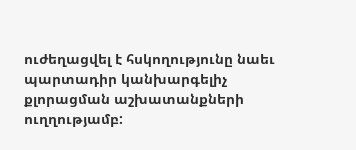ուժեղացվել է հսկողությունը նաեւ պարտադիր կանխարգելիչ քլորացման աշխատանքների ուղղությամբ: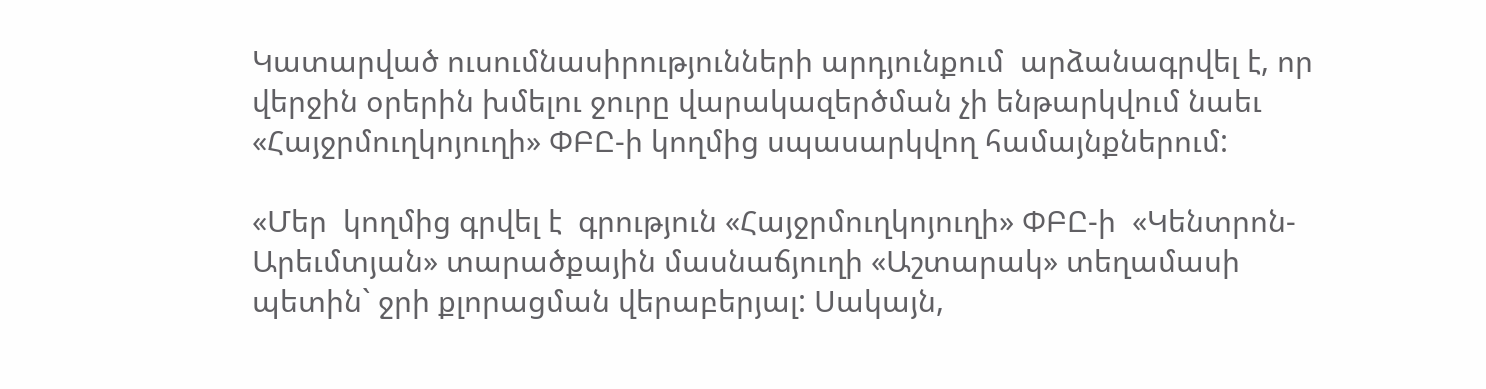Կատարված ուսումնասիրությունների արդյունքում  արձանագրվել է, որ վերջին օրերին խմելու ջուրը վարակազերծման չի ենթարկվում նաեւ «Հայջրմուղկոյուղի» ՓԲԸ-ի կողմից սպասարկվող համայնքներում:

«Մեր  կողմից գրվել է  գրություն «Հայջրմուղկոյուղի» ՓԲԸ-ի  «Կենտրոն-Արեւմտյան» տարածքային մասնաճյուղի «Աշտարակ» տեղամասի պետին` ջրի քլորացման վերաբերյալ: Սակայն,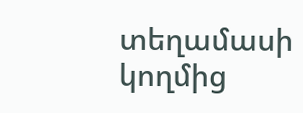տեղամասի կողմից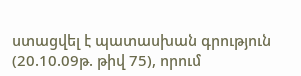ստացվել է պատասխան գրություն (20.10.09թ. թիվ 75), որում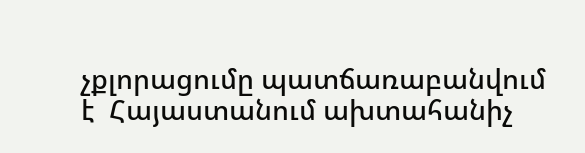չքլորացումը պատճառաբանվում է  Հայաստանում ախտահանիչ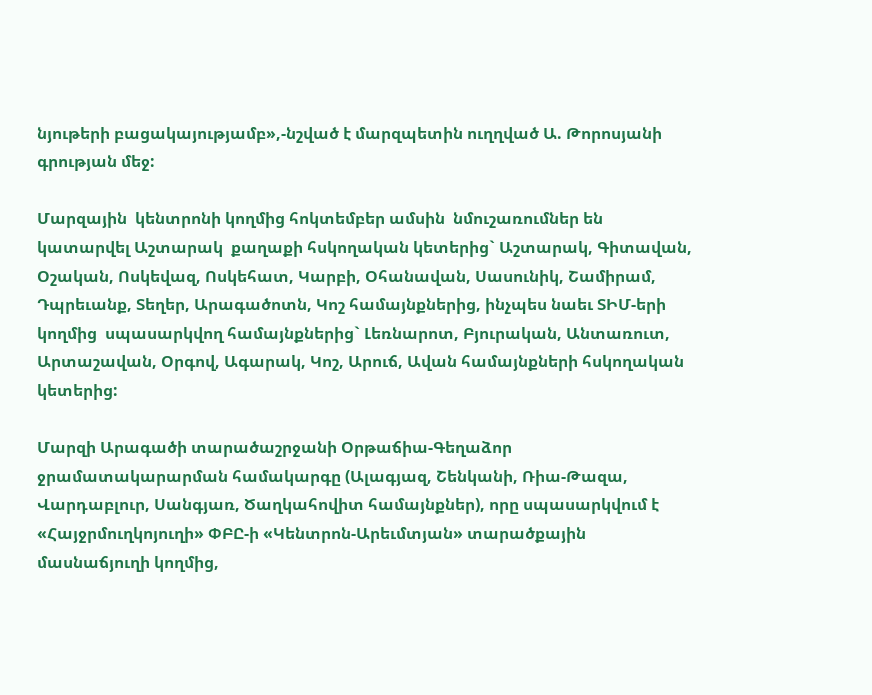նյութերի բացակայությամբ»,-նշված է մարզպետին ուղղված Ա. Թորոսյանի գրության մեջ:

Մարզային  կենտրոնի կողմից հոկտեմբեր ամսին  նմուշառումներ են կատարվել Աշտարակ  քաղաքի հսկողական կետերից` Աշտարակ, Գիտավան, Օշական, Ոսկեվազ, Ոսկեհատ, Կարբի, Օհանավան, Սասունիկ, Շամիրամ, Դպրեւանք, Տեղեր, Արագածոտն, Կոշ համայնքներից, ինչպես նաեւ ՏԻՄ-երի կողմից  սպասարկվող համայնքներից` Լեռնարոտ, Բյուրական, Անտառուտ, Արտաշավան, Օրգով, Ագարակ, Կոշ, Արուճ, Ավան համայնքների հսկողական կետերից:

Մարզի Արագածի տարածաշրջանի Օրթաճիա-Գեղաձոր  ջրամատակարարման համակարգը (Ալագյազ, Շենկանի, Ռիա-Թազա, Վարդաբլուր, Սանգյառ, Ծաղկահովիտ համայնքներ), որը սպասարկվում է «Հայջրմուղկոյուղի» ՓԲԸ-ի «Կենտրոն-Արեւմտյան» տարածքային մասնաճյուղի կողմից,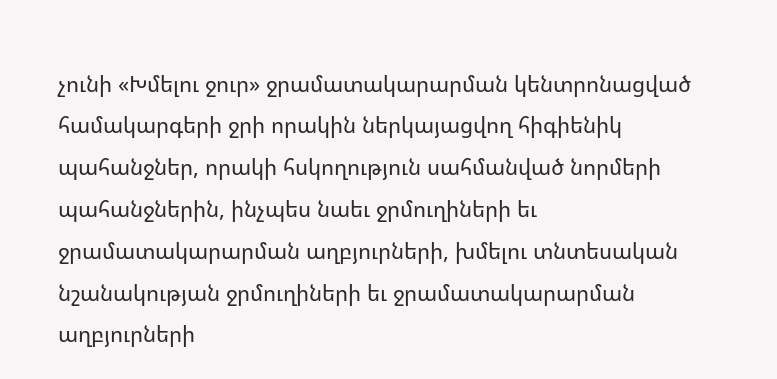չունի «Խմելու ջուր» ջրամատակարարման կենտրոնացված համակարգերի ջրի որակին ներկայացվող հիգիենիկ պահանջներ, որակի հսկողություն սահմանված նորմերի պահանջներին, ինչպես նաեւ ջրմուղիների եւ  ջրամատակարարման աղբյուրների, խմելու տնտեսական  նշանակության ջրմուղիների եւ ջրամատակարարման աղբյուրների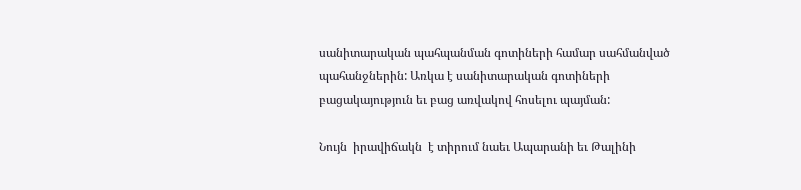սանիտարական պահպանման գոտիների համար սահմանված պահանջներին: Առկա է սանիտարական գոտիների բացակայություն եւ բաց առվակով հոսելու պայման:

Նույն  իրավիճակն  է տիրում նաեւ Ապարանի եւ Թալինի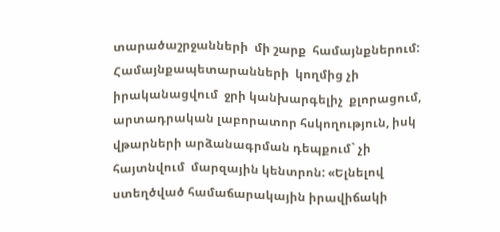տարածաշրջանների  մի շարք  համայնքներում:   Համայնքապետարանների  կողմից չի իրականացվում  ջրի կանխարգելիչ  քլորացում, արտադրական լաբորատոր հսկողություն, իսկ վթարների արձանագրման դեպքում` չի հայտնվում  մարզային կենտրոն: «Ելնելով ստեղծված համաճարակային իրավիճակի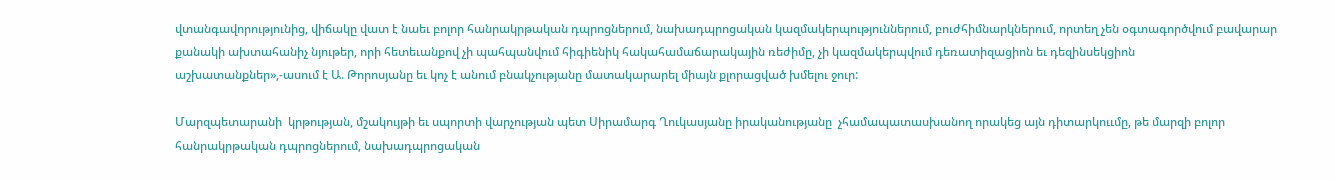վտանգավորությունից, վիճակը վատ է նաեւ բոլոր հանրակրթական դպրոցներում, նախադպրոցական կազմակերպություններում, բուժհիմնարկներում, որտեղ չեն օգտագործվում բավարար քանակի ախտահանիչ նյութեր, որի հետեւանքով չի պահպանվում հիգիենիկ հակահամաճարակային ռեժիմը, չի կազմակերպվում դեռատիզացիոն եւ դեզինսեկցիոն աշխատանքներ»,-ասում է Ա. Թորոսյանը եւ կոչ է անում բնակչությանը մատակարարել միայն քլորացված խմելու ջուր:

Մարզպետարանի  կրթության, մշակույթի եւ սպորտի վարչության պետ Սիրամարգ Ղուկասյանը իրականությանը  չհամապատասխանող որակեց այն դիտարկոււմը, թե մարզի բոլոր հանրակրթական դպրոցներում, նախադպրոցական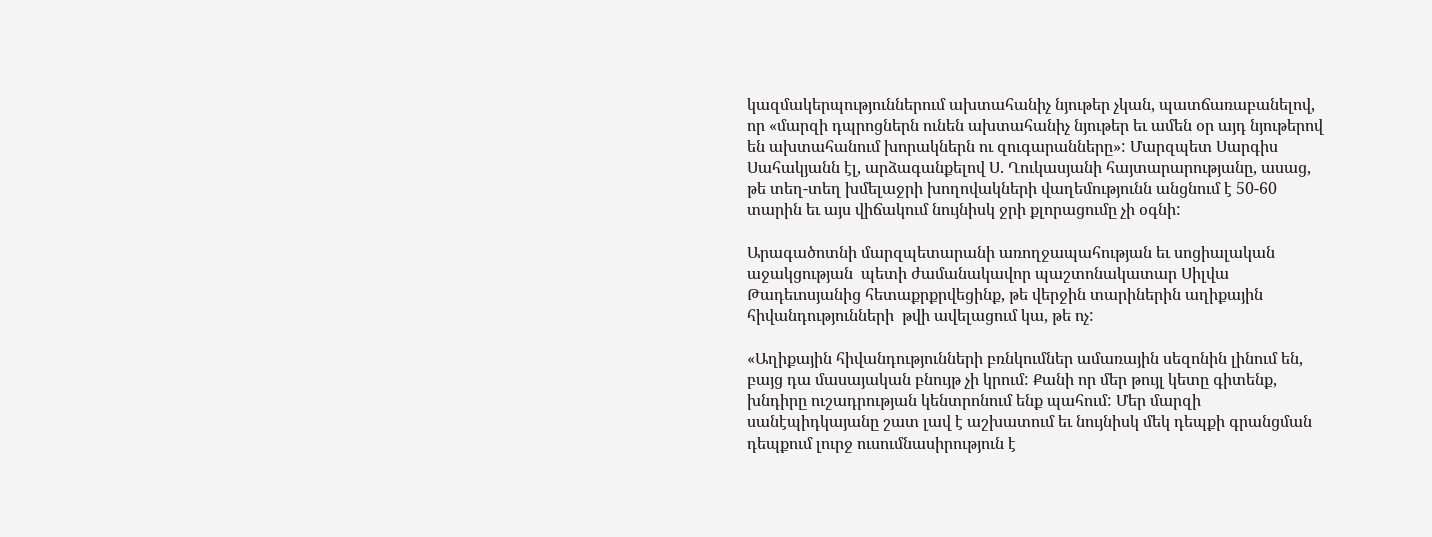կազմակերպություններում ախտահանիչ նյութեր չկան, պատճառաբանելով, որ «մարզի դպրոցներն ունեն ախտահանիչ նյութեր եւ ամեն օր այդ նյութերով են ախտահանում խորակներն ու զուգարանները»: Մարզպետ Սարգիս Սահակյանն էլ, արձագանքելով Ս. Ղուկասյանի հայտարարությանը, ասաց, թե տեղ-տեղ խմելաջրի խողովակների վաղեմությունն անցնում է 50-60 տարին եւ այս վիճակում նույնիսկ ջրի քլորացումը չի օգնի:

Արագածոտնի մարզպետարանի առողջապահության եւ սոցիալական աջակցության  պետի ժամանակավոր պաշտոնակատար Սիլվա  Թադեւոսյանից հետաքրքրվեցինք, թե վերջին տարիներին աղիքային հիվանդությունների  թվի ավելացում կա, թե ոչ:

«Աղիքային հիվանդությունների բռնկումներ ամառային սեզոնին լինում են, բայց դա մասայական բնույթ չի կրում: Քանի որ մեր թույլ կետը գիտենք, խնդիրը ուշադրության կենտրոնում ենք պահում: Մեր մարզի սանէպիդկայանը շատ լավ է աշխատում եւ նույնիսկ մեկ դեպքի գրանցման դեպքում լուրջ ուսումնասիրություն է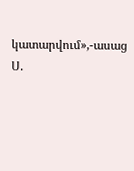կատարվում»,-ասաց Ս.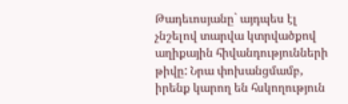Թադեւոսյանը` այդպես էլ չնշելով տարվա կտրվածքով աղիքային հիվանդությունների թիվը: Նրա փոխանցմամբ, իրենք կարող են հսկողություն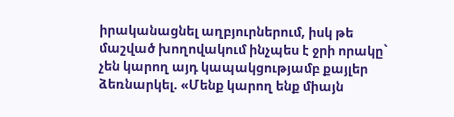իրականացնել աղբյուրներում, իսկ թե մաշված խողովակում ինչպես է ջրի որակը` չեն կարող այդ կապակցությամբ քայլեր ձեռնարկել. «Մենք կարող ենք միայն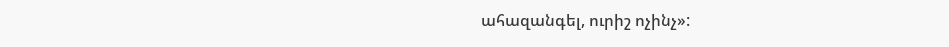ահազանգել, ուրիշ ոչինչ»: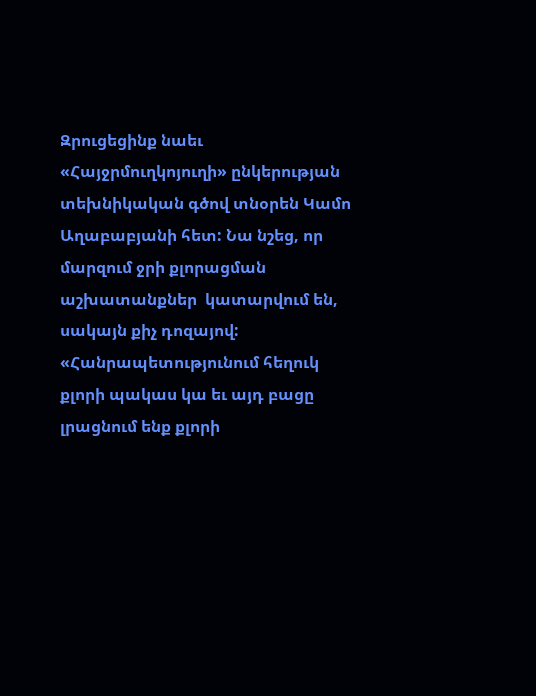Զրուցեցինք նաեւ «Հայջրմուղկոյուղի» ընկերության տեխնիկական գծով տնօրեն Կամո Աղաբաբյանի հետ: Նա նշեց, որ մարզում ջրի քլորացման աշխատանքներ  կատարվում են, սակայն քիչ դոզայով: «Հանրապետությունում հեղուկ քլորի պակաս կա եւ այդ բացը լրացնում ենք քլորի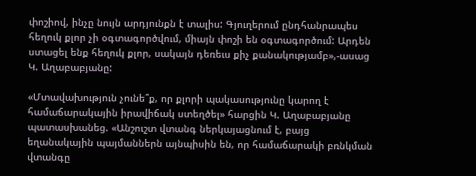փոշիով, ինչը նույն արդյունքն է տալիս: Գյուղերում ընդհանրապես հեղուկ քլոր չի օգտագործվում, միայն փոշի են օգտագործում: Արդեն ստացել ենք հեղուկ քլոր, սակայն դեռեւս քիչ քանակությամբ»,-ասաց Կ. Աղաբաբյանը:

«Մտավախություն չունե՞ք, որ քլորի պակասությունը կարող է համաճարակային իրավիճակ ստեղծել» հարցին Կ. Աղաբաբյանը պատասխանեց. «Անշուշտ վտանգ ներկայացնում է, բայց եղանակային պայմաններն այնպիսին են, որ համաճարակի բռնկման վտանգը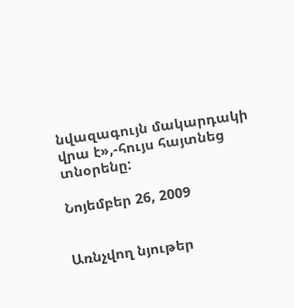նվազագույն մակարդակի վրա է»,-հույս հայտնեց տնօրենը:

Նոյեմբեր 26, 2009


Առնչվող նյութեր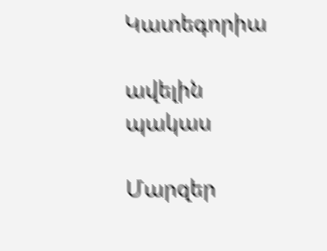Կատեգորիա

ավելին
պակաս

Մարզեր